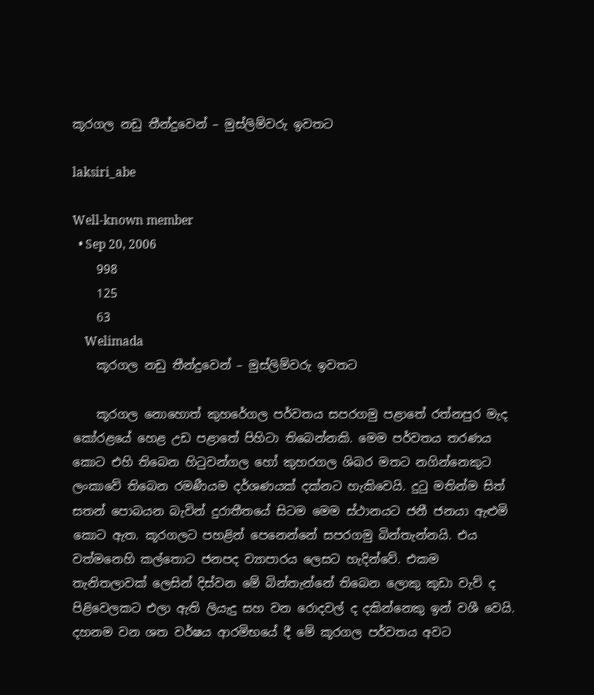කූරගල නඩු තීන්දුවෙන් – මුස්ලිම්වරු ඉවතට

laksiri_abe

Well-known member
  • Sep 20, 2006
    998
    125
    63
    Welimada
    කූරගල නඩු තීන්දුවෙන් – මුස්ලිම්වරු ඉවතට

    කූරගල නොහොත් කුහරේගල පර්වතය සපරගමු පළාතේ රත්නපුර මැද කෝරළයේ හෙළ උඩ පළාතේ පිහිටා තිබෙන්නකි. මෙම පර්වතය තරණය කොට එහි තිබෙන හිටුවන්ගල හෝ කුහරගල ශිඛර මතට නගින්නෙකුට ලංකාවේ තිබෙන රමණීයම දර්ශණයක් දක්නට හැකිවෙයි. දුටු මතින්ම සිත් සතන් පොබයන බැවින් දුරාතීතයේ සිටම මෙම ස්ථානයට ජනී ජනයා ඇළුමි කොට ඇත. කූරගලට පහළින් පෙනෙන්නේ සපරගමු බින්තැන්නයි. එය වත්මනෙහි කල්තොට ජනපද ව්‍යාපාරය ලෙසට හැදින්වේ. එකම තැනිතලාවක් ලෙසින් දිස්වන මේ බින්තැන්නේ තිබෙන ලොකු කුඩා වැව් ද පිළිවෙලකට එලා ඇති ලියැදු සහ වන රොදවල් ද දකින්නෙකු ඉන් වශී වෙයි. දහනම වන ශත වර්ෂය ආරමිභයේ දී මේ කූරගල පර්වතය අවට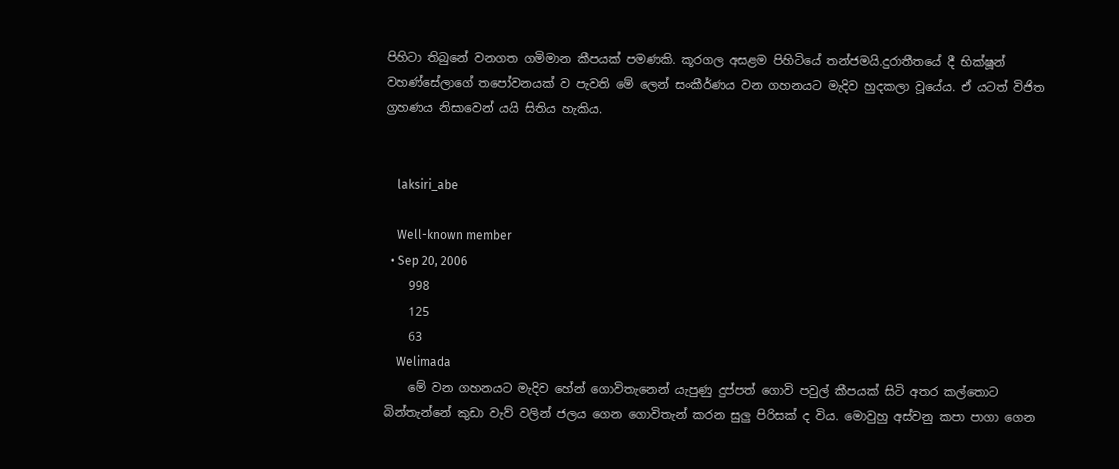පිහිටා තිබුනේ වනගත ගමිමාන කීපයක් පමණකි. කූරගල අසළම පිහිටියේ තන්ජමයි.දුරාතීතයේ දී භික්ෂූන් වහණ්සේලාගේ තපෝවනයක් ව පැවති මේ ලෙන් සංකීර්ණය වන ගහනයට මැදිව හුදකලා වූයේය. ඒ යටත් විජිත ග්‍රහණය නිසාවෙන් යයි සිතිය හැකිය.


    laksiri_abe

    Well-known member
  • Sep 20, 2006
    998
    125
    63
    Welimada
    මේ වන ගහනයට මැදිව හේන් ගොවිතැනෙන් යැපුණු දුප්පත් ගොවි පවුල් කීපයක් සිටි අතර කල්තොට බින්තැන්නේ කුඩා වැව් වලින් ජලය ගෙන ගොවිතැන් කරන සුලු පිරිසක් ද විය. මොවුහු අස්වනු කපා පාගා ගෙන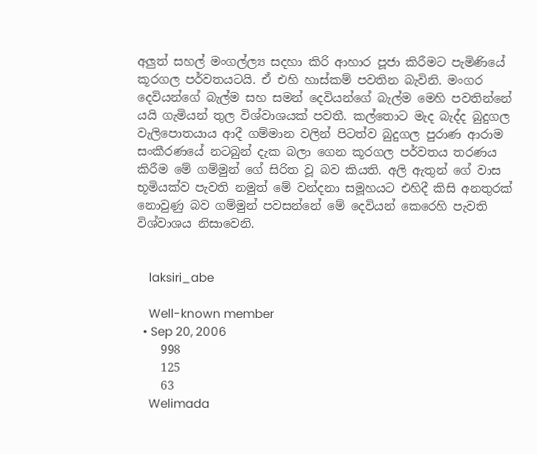අලුත් සහල් මංගල්ල්‍ය සදහා කිරි ආහාර පූජා කිරීමට පැමිණියේ කූරගල පර්වතයටයි. ඒ එහි හාස්කම් පවතින බැවිනි. මංගර දෙවියන්ගේ බැල්ම සහ සමන් දෙවියන්ගේ බැල්ම මෙහි පවතින්නේ යයි ගැමියන් තුල විශ්වාශයක් පවතී. කල්තොට මැද බැද්ද බුදුගල වැලිපොතයාය ආදී ගම්මාන වලින් පිටත්ව බුදුගල පුරාණ ආරාම සංකීරණයේ නටබුන් දැක බලා ගෙන කූරගල පර්වතය තරණය කිරීම මේ ගම්මුන් ගේ සිරිත වූ බව කියති. අලි ඇතුන් ගේ වාස භූමියක්ව පැවති නමුත් මේ වන්දනා සමූහයට එහිදී කිසි අනතුරක් නොවුණු බව ගම්මුන් පවසන්නේ මේ දෙවියන් කෙරෙහි පැවති විශ්වාශය නිසාවෙනි.


    laksiri_abe

    Well-known member
  • Sep 20, 2006
    998
    125
    63
    Welimada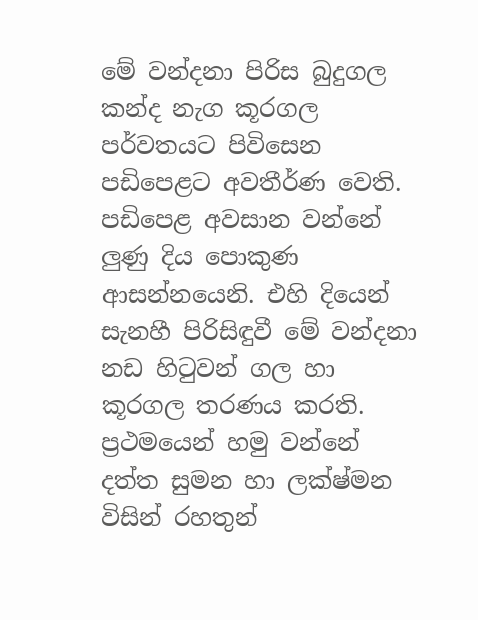මේ වන්දනා පිරිස බුදුගල කන්ද නැග කූරගල පර්වතයට පිවිසෙන පඩිපෙළට අවතීර්ණ වෙති. පඩිපෙළ අවසාන වන්නේ ලුණු දිය පොකුණ ආසන්නයෙනි. එහි දියෙන් සැනහී පිරිසිඳුවී මේ වන්දනා නඩ හිටුවන් ගල හා කූරගල තරණය කරති. ප්‍රථමයෙන් හමු වන්නේ දත්ත සුමන හා ලක්ෂ්මන විසින් රහතුන්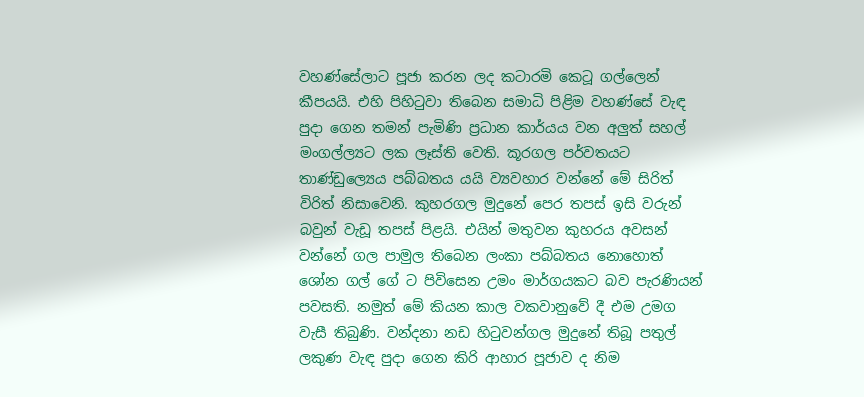වහණ්සේලාට පූජා කරන ලද කටාරමි කෙටූ ගල්ලෙන් කීපයයි. එහි පිහිටුවා තිබෙන සමාධි පිළිම වහණ්සේ වැඳ පුදා ගෙන තමන් පැමිණි ප්‍රධාන කාර්යය වන අලුත් සහල් මංගල්ල්‍යට ලක ලෑස්ති වෙති. කූරගල පර්වතයට තාණ්ඩුල්‍යෙය පබ්බතය යයි ව්‍යවහාර වන්නේ මේ සිරිත් විරිත් නිසාවෙනි. කුහරගල මුදුනේ පෙර තපස් ඉසි වරුන් බවුන් වැඩූ තපස් පිළයි. එයින් මතුවන කුහරය අවසන් වන්නේ ගල පාමුල තිබෙන ලංකා පබ්බතය නොහොත් ශෝන ගල් ගේ ට පිවිසෙන උමං මාර්ගයකට බව පැරණියන් පවසති. නමුත් මේ කියන කාල වකවානුවේ දී එම උමග වැසී තිබුණි. වන්දනා නඩ හිටුවන්ගල මුදුනේ තිබූ පතුල් ලකුණ වැඳ පුදා ගෙන කිරි ආහාර පූජාව ද නිම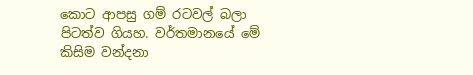කොට ආපසු ගම් රටවල් බලා පිටත්ව ගියහ. වර්තමානයේ මේ කිසිම වන්දනා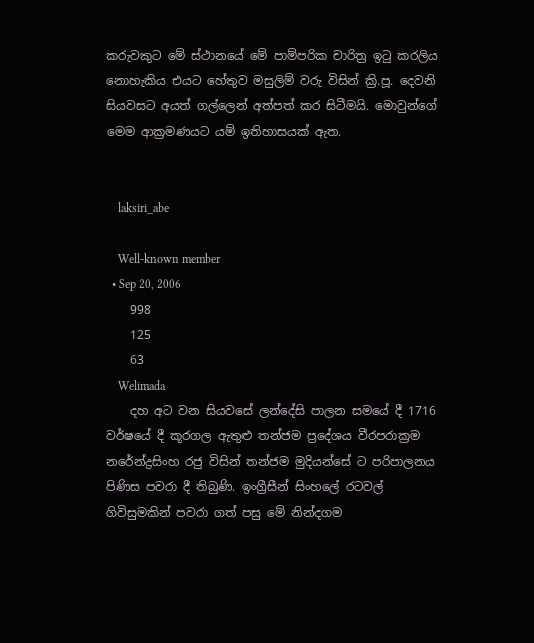කරුවකුට මේ ස්ථානයේ මේ පාම්පරික චාරිත්‍ර ඉටු කරලිය නොහැකිය එයට හේතුව මසුලිම් වරු විසින් ක්‍රි.පූ. දෙවනි සියවසට අයත් ගල්ලෙන් අත්පත් කර සිටීමයි. මොවුන්ගේ මෙම ආක්‍රමණයට යම් ඉතිහාසයක් ඇත.


    laksiri_abe

    Well-known member
  • Sep 20, 2006
    998
    125
    63
    Welimada
    දහ අට වන සියවසේ ලන්දේසි පාලන සමයේ දී 1716 වර්ෂයේ දී කූරගල ඇතුළු තන්ජම ප්‍රදේශය වීරපරාක්‍රම නරේන්ද්‍රසිංහ රජු විසින් තන්ජම මුදියන්සේ ට පරිපාලනය පිණිස පවරා දී තිබුණි. ඉංග්‍රීසීන් සිංහලේ රටවල් ගිවිසුමකින් පවරා ගත් පසු මේ නින්දගම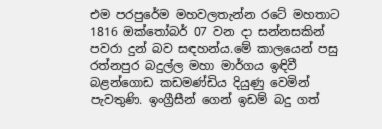එම පරපුරේම මහවලතැන්න රටේ මහතාට 1816 ඔක්තෝබර් 07 වන දා සන්නසකින් පවරා දුන් බව සඳහන්ය.මේ කාලයෙන් පසු රත්නපුර බදුල්ල මහා මාර්ගය ඉඳිවී බළන්ගොඩ කඩමණ්ඩිය දියුණු වෙමින් පැවතුණි. ඉංග්‍රීසීන් ගෙන් ඉඩම් බදු ගත්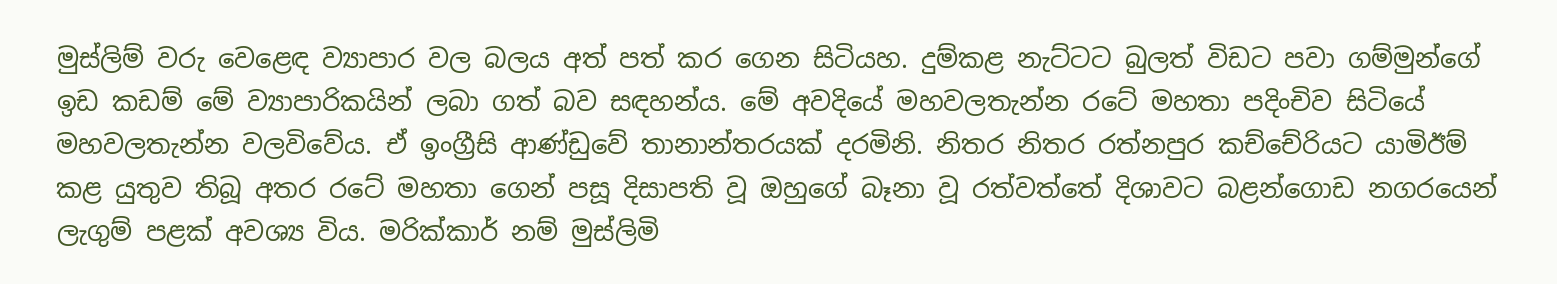මුස්ලිම් වරු වෙළෙඳ ව්‍යාපාර වල බලය අත් පත් කර ගෙන සිටියහ. දුම්කළ නැට්ටට බුලත් විඩට පවා ගම්මුන්ගේ ඉඩ කඩම් මේ ව්‍යාපාරිකයින් ලබා ගත් බව සඳහන්ය. මේ අවදියේ මහවලතැන්න රටේ මහතා පදිංචිව සිටියේ මහවලතැන්න වලවිවේය. ඒ ඉංග්‍රීසි ආණ්ඩුවේ තානාන්තරයක් දරමිනි. නිතර නිතර රත්නපුර කච්චේරියට යාමිඊම් කළ යුතුව තිබූ අතර රටේ මහතා ගෙන් පසූ දිසාපති වූ ඔහුගේ බෑනා වූ රත්වත්තේ දිශාවට බළන්ගොඩ නගරයෙන් ලැගුම් පළක් අවශ්‍ය විය. මරික්කාර් නම් මුස්ලිමි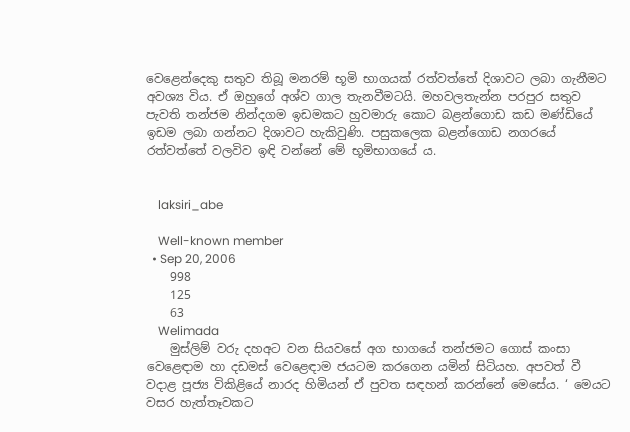වෙළෙන්දෙකු සතුව තිබූ මනරම් භූමි භාගයක් රත්වත්තේ දිශාවට ලබා ගැනීමට අවශ්‍ය විය. ඒ ඔහුගේ අශ්ව ගාල තැනවීමටයි. මහවලතැන්න පරපුර සතුව පැවති තන්ජම නින්දගම ඉඩමකට හුවමාරු කොට බළන්ගොඩ කඩ මණ්ඩියේ ඉඩම ලබා ගන්නට දිශාවට හැකිවුණි. පසුකලෙක බළන්ගොඩ නගරයේ රත්වත්තේ වලවිව ඉඳි වන්නේ මේ භූමිභාගයේ ය.


    laksiri_abe

    Well-known member
  • Sep 20, 2006
    998
    125
    63
    Welimada
    මුස්ලිම් වරු දහඅට වන සියවසේ අග භාගයේ තන්ජමට ගොස් කංසා වෙළෙඳාම හා දඩමස් වෙළෙඳාම ජයටම කරගෙන යමින් සිටියහ. අපවත් වී වදාළ පූජ්‍ය විකිළියේ නාරද හිමියන් ඒ පුවත සඳහන් කරන්නේ මෙසේය. ‘ මෙයට වසර හැත්තෑවකට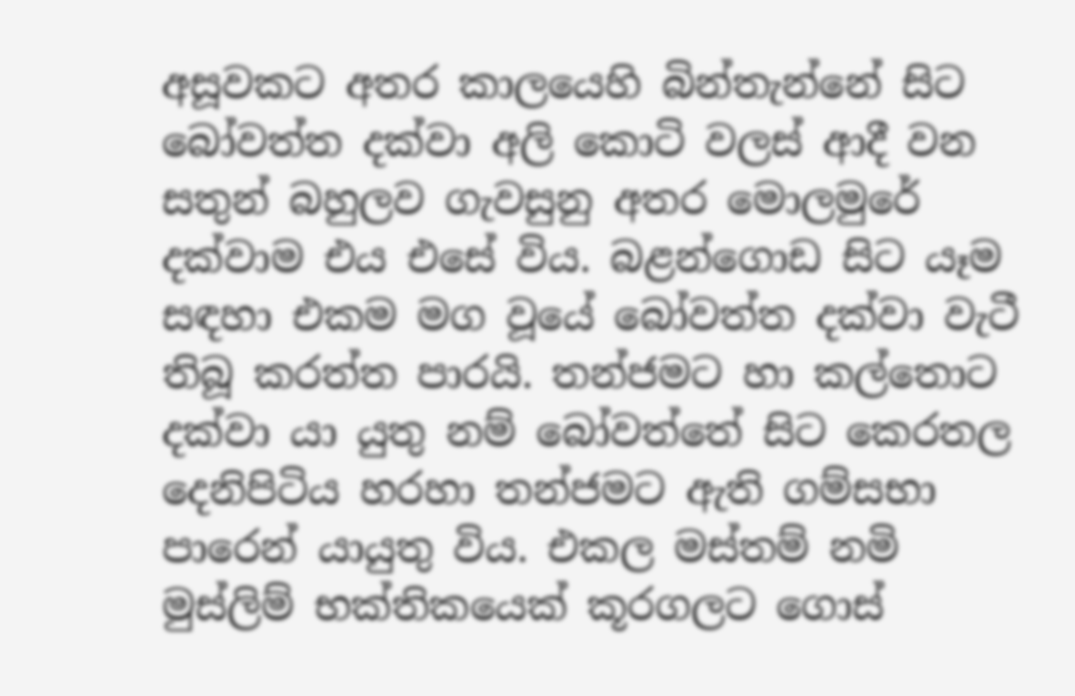අසූවකට අතර කාලයෙහි බින්තැන්නේ සිට බෝවත්ත දක්වා අලි කොටි වලස් ආදී වන සතුන් බහුලව ගැවසුනු අතර මොලමුරේ දක්වාම එය එසේ විය. බළන්ගොඩ සිට යෑම සඳහා එකම මග වූයේ බෝවත්ත දක්වා වැටී තිබූ කරත්ත පාරයි. තන්ජමට හා කල්තොට දක්වා යා යුතු නම් බෝවත්තේ සිට කෙරතල දෙනිපිටිය හරහා තන්ජමට ඇති ගම්සභා පාරෙන් යායුතු විය. එකල මස්තම් නමි මුස්ලිම් භක්තිකයෙක් කූරගලට ගොස්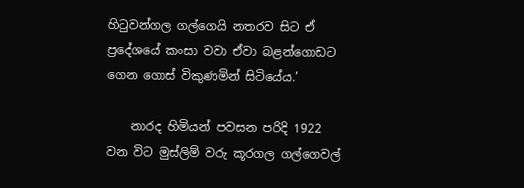හිටුවන්ගල ගල්ගෙයි නතරව සිට ඒ ප්‍රදේශයේ කංසා වවා ඒවා බළන්ගොඩට ගෙන ගොස් විකුණමින් සිටියේය.’

    නාරද හිමියන් පවසන පරිදි 1922 වන විට මුස්ලිම් වරු කූරගල ගල්ගෙවල්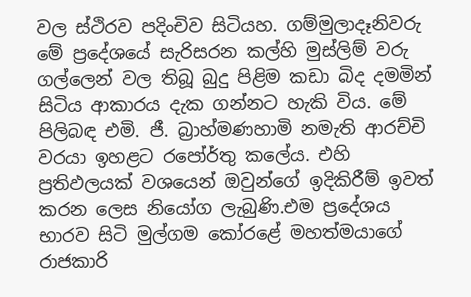වල ස්ථිරව පදිංචිව සිටියහ. ගම්මුලාදෑනිවරු මේ ප්‍රදේශයේ සැරිසරන කල්හි මුස්ලිම් වරු ගල්ලෙන් වල තිබූ බුදු පිළිම කඩා බිද දමමින් සිටිය ආකාරය දැක ගන්නට හැකි විය. මේ පිලිබඳ එමි. ජී. බ්‍රාහ්මණහාමි නමැති ආරච්චි වරයා ඉහළට රපෝර්තු කලේය. එහි ප්‍රතිඵලයක් වශයෙන් ඔවුන්ගේ ඉදිකිරීම් ඉවත් කරන ලෙස නියෝග ලැබුණි.එම ප්‍රදේශය භාරව සිටි මුල්ගම කෝරළේ මහත්මයාගේ රාජකාරි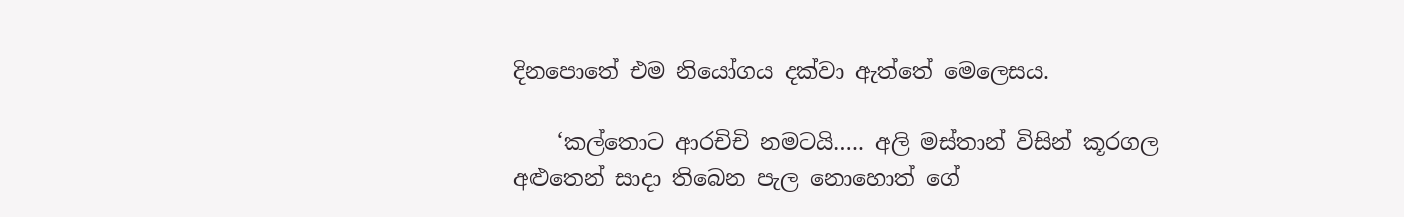දිනපොතේ එම නියෝගය දක්වා ඇත්තේ මෙලෙසය.

    ‘කල්තොට ආරචිචි නමටයි….. අලි මස්තාන් විසින් කූරගල අළුතෙන් සාදා තිබෙන පැල නොහොත් ගේ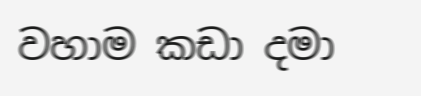වහාම කඩා දමා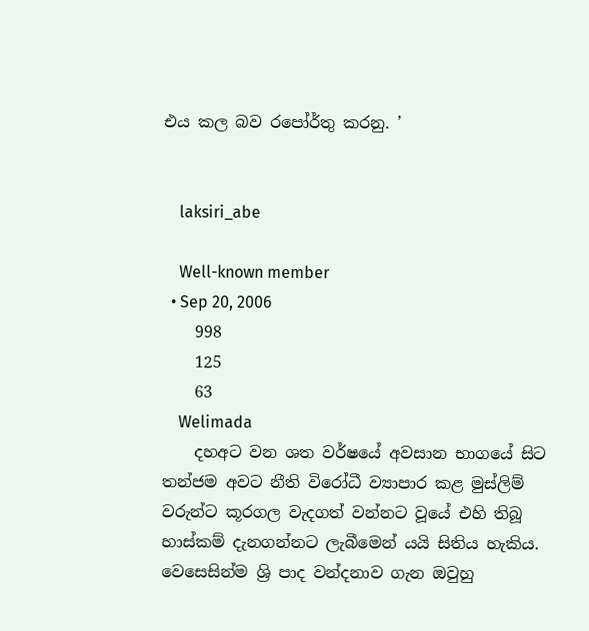එය කල බව රපෝර්තු කරනු. ’


    laksiri_abe

    Well-known member
  • Sep 20, 2006
    998
    125
    63
    Welimada
    දහඅට වන ශත වර්ෂයේ අවසාන භාගයේ සිට තන්ජම අවට නීති විරෝධී ව්‍යාපාර කළ මුස්ලිම් වරුන්ට කූරගල වැදගත් වන්නට වූයේ එහි තිබූ හාස්කම් දැනගන්නට ලැබීමෙන් යයි සිතිය හැකිය. වෙසෙසින්ම ශ්‍රි පාද වන්දනාව ගැන ඔවුහු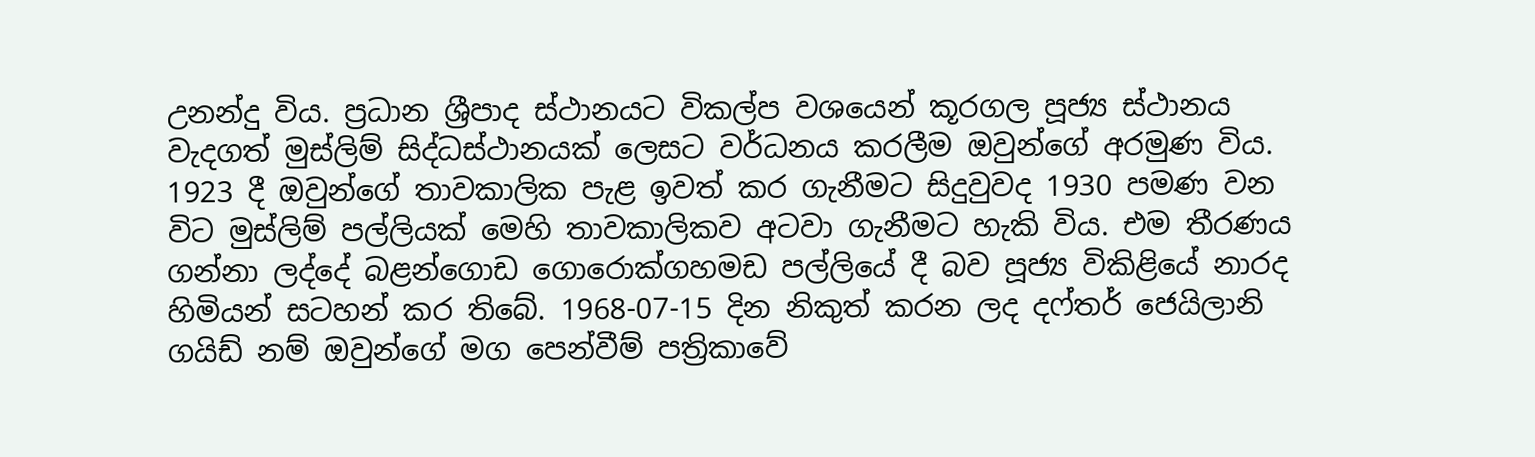උනන්දු විය. ප්‍රධාන ශ්‍රීපාද ස්ථානයට විකල්ප වශයෙන් කූරගල පූජ්‍ය ස්ථානය වැදගත් මුස්ලිම් සිද්ධස්ථානයක් ලෙසට වර්ධනය කරලීම ඔවුන්ගේ අරමුණ විය. 1923 දී ඔවුන්ගේ තාවකාලික පැළ ඉවත් කර ගැනීමට සිදුවුවද 1930 පමණ වන විට මුස්ලිම් පල්ලියක් මෙහි තාවකාලිකව අටවා ගැනීමට හැකි විය. එම තීරණය ගන්නා ලද්දේ බළන්ගොඩ ගොරොක්ගහමඩ පල්ලියේ දී බව පූජ්‍ය විකිළියේ නාරද හිමියන් සටහන් කර තිබේ. 1968-07-15 දින නිකුත් කරන ලද දෆ්තර් ජෙයිලානි ගයිඩ් නම් ඔවුන්ගේ මග පෙන්වීම් පත්‍රිකාවේ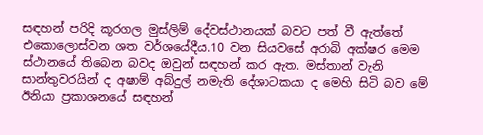සඳහන් පරිදි කූරගල මුස්ලිම් දේවස්ථානයක් බවට පත් වී ඇත්තේ එකොලොස්වන ශත වර්ශයේදීය.10 වන සියවසේ අරාබි අක්ෂර මෙම ස්ථානයේ තිබෙන බවද ඔවුන් සඳහන් කර ඇත. මස්තාන් වැනි සාන්තුවරයින් ද අෂාම් අබ්දුල් නමැති දේශාටකයා ද මෙහි සිටි බව මේ ඊනියා ප්‍රකාශනයේ සඳහන්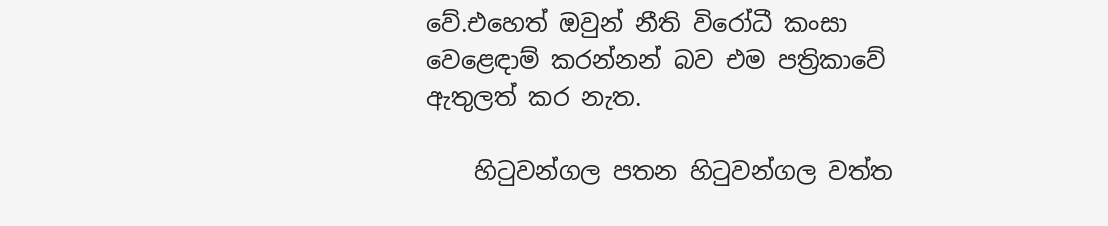වේ.එහෙත් ඔවුන් නීති විරෝධී කංසා වෙළෙඳාම් කරන්නන් බව එම පත්‍රිකාවේ ඇතුලත් කර නැත.

    හිටුවන්ගල පතන හිටුවන්ගල වත්ත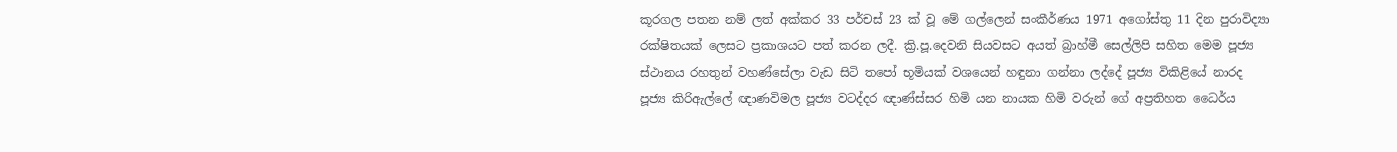කූරගල පතන නම් ලත් අක්කර 33 පර්චස් 23 ක් වූ මේ ගල්ලෙන් සංකීර්ණය 1971 අගෝස්තු 11 දින පුරාවිද්‍යා රක්ෂිතයක් ලෙසට ප්‍රකාශයට පත් කරන ලදී. ක්‍රි.පූ.දෙවනි සියවසට අයත් බ්‍රාහ්මී සෙල්ලිපි සහිත මෙම පූජ්‍ය ස්ථානය රහතුන් වහණ්සේලා වැඩ සිටි තපෝ භූමියක් වශයෙන් හඳුනා ගන්නා ලද්දේ පූජ්‍ය විකිළියේ නාරද පූජ්‍ය කිරිඇල්ලේ ඥාණවිමල පූජ්‍ය වටද්දර ඥාණ්ස්සර හිමි යන නායක හිමි වරුන් ගේ අප්‍රතිහත ධෛර්ය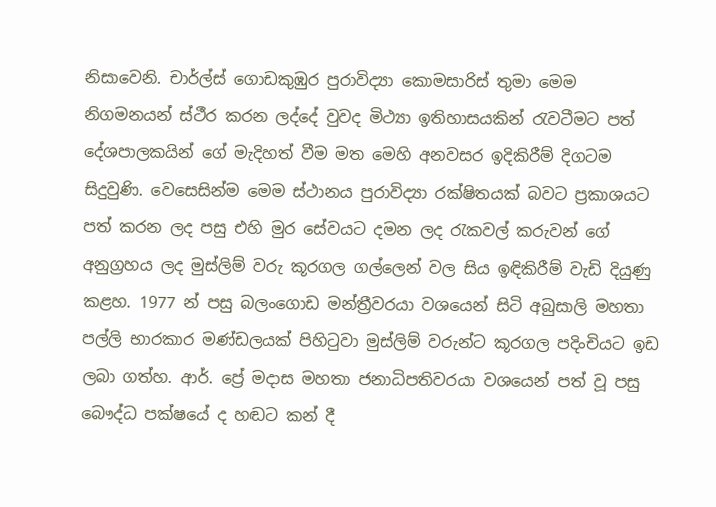නිසාවෙනි. චාර්ල්ස් ගොඩකුඹුර පුරාවිද්‍යා කොමසාරිස් තුමා මෙම නිගමනයන් ස්ථීර කරන ලද්දේ වුවද මිථ්‍යා ඉතිහාසයකින් රැවටීමට පත් දේශපාලකයින් ගේ මැදිහත් වීම මත මෙහි අනවසර ඉදිකිරීම් දිගටම සිදුවුණි. වෙසෙසින්ම මෙම ස්ථානය පුරාවිද්‍යා රක්ෂිතයක් බවට ප්‍රකාශයට පත් කරන ලද පසු එහි මුර සේවයට දමන ලද රැකවල් කරුවන් ගේ අනුග්‍රහය ලද මුස්ලිම් වරු කූරගල ගල්ලෙන් වල සිය ඉඳිකිරීම් වැඩි දියුණු කළහ. 1977 න් පසු බලංගොඩ මන්ත්‍රීවරයා වශයෙන් සිටි අබුසාලි මහතා පල්ලි භාරකාර මණ්ඩලයක් පිහිටුවා මුස්ලිම් වරුන්ට කූරගල පදිංචියට ඉඩ ලබා ගත්හ. ආර්. ප්‍රේ මදාස මහතා ජනාධිපතිවරයා වශයෙන් පත් වූ පසු බෞද්ධ පක්ෂයේ ද හඬට කන් දී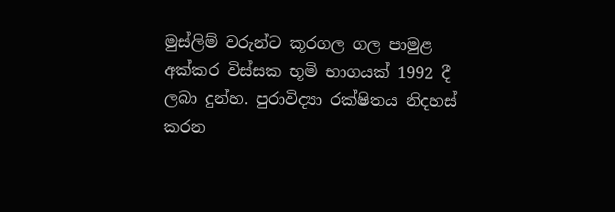මුස්ලිම් වරුන්ට කූරගල ගල පාමුළ අක්කර විස්සක භූමි භාගයක් 1992 දී ලබා දුන්හ. පුරාවිද්‍යා රක්ෂිතය නිදහස් කරන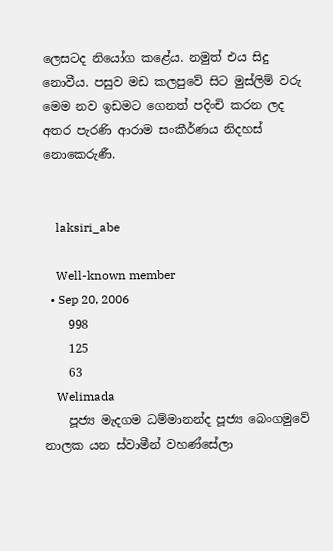ලෙසටද නියෝග කළේය. නමුත් එය සිදු නොවීය. පසුව මඩ කලපුවේ සිට මුස්ලිම් වරු මෙම නව ඉඩමට ගෙනත් පදිංචි කරන ලද අතර පැරණි ආරාම සංකීර්ණය නිදහස් නොකෙරුණී.


    laksiri_abe

    Well-known member
  • Sep 20, 2006
    998
    125
    63
    Welimada
    පූජ්‍ය මැදගම ධම්මානන්ද පූජ්‍ය බෙංගමුවේ නාලක යන ස්වාමීන් වහණ්සේලා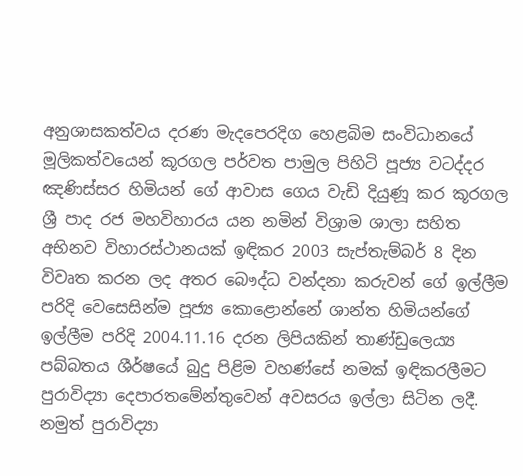අනුශාසකත්වය දරණ මැදපෙරදිග හෙළබිම සංවිධානයේ මූලිකත්වයෙන් කූරගල පර්වත පාමුල පිහිටි පූජ්‍ය වටද්දර ඤණිස්සර හිමියන් ගේ ආවාස ගෙය වැඩි දියුණූ කර කූරගල ශ්‍රී පාද රජ මහවිහාරය යන නමින් විශ්‍රාම ශාලා සහිත අභිනව විහාරස්ථානයක් ඉඳිකර 2003 සැප්තැම්බර් 8 දින විවෘත කරන ලද අතර බෞද්ධ වන්දනා කරුවන් ගේ ඉල්ලීම පරිදි වෙසෙසින්ම පූජ්‍ය කොළොන්නේ ශාන්ත හිමියන්ගේ ඉල්ලීම පරිදි 2004.11.16 දරන ලිපියකින් තාණ්ඩුලෙය්‍ය පබ්බතය ශීර්ෂයේ බුදු පිළිම වහණ්සේ නමක් ඉඳිකරලීමට පුරාවිද්‍යා දෙපාරතමේන්තුවෙන් අවසරය ඉල්ලා සිටින ලදී. නමුත් පුරාවිද්‍යා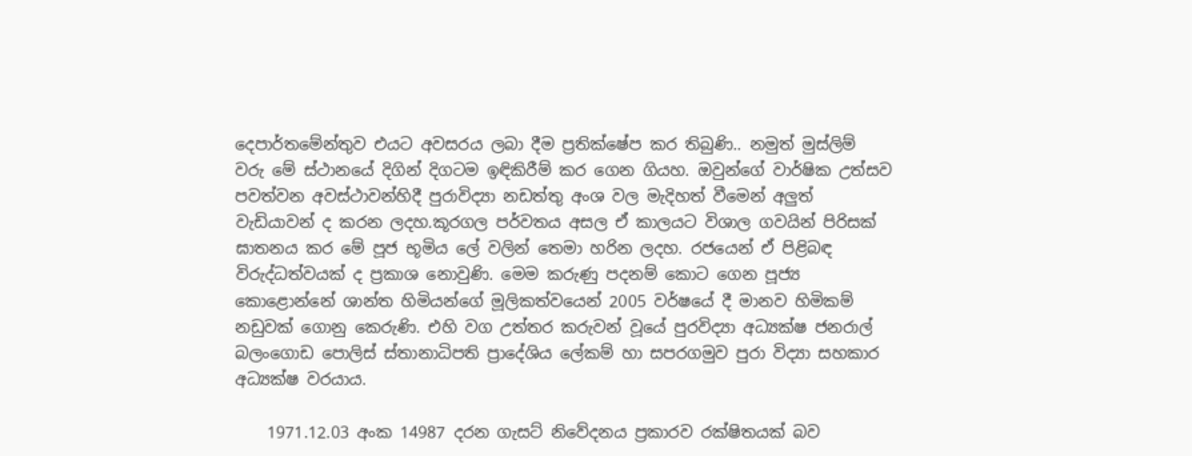දෙපාර්තමේන්තුව එයට අවසරය ලබා දීම ප්‍රතික්ෂේප කර තිබුණි.. නමුත් මුස්ලිම් වරු මේ ස්ථානයේ දිගින් දිගටම ඉඳිකිරීම් කර ගෙන ගියහ. ඔවුන්ගේ වාර්ෂික උත්සව පවත්වන අවස්ථාවන්හිදී පුරාවිද්‍යා නඩත්තු අංශ වල මැදිහත් වීමෙන් අලුත් වැඩියාවන් ද කරන ලදහ.කූරගල පර්වතය අසල ඒ කාලයට විශාල ගවයින් පිරිසක් ඝාතනය කර මේ පූජ භූමිය ලේ වලින් තෙමා හරින ලදහ. රජයෙන් ඒ පිළිබඳ විරුද්ධත්වයක් ද ප්‍රකාශ නොවුණි. මෙම කරුණු පදනම් කොට ගෙන පූජ්‍ය කොළොන්නේ ශාන්ත හිමියන්ගේ මූලිකත්වයෙන් 2005 වර්ෂයේ දී මානව හිමිකම් නඩුවක් ගොනු කෙරුණි. එහි වග උත්තර කරුවන් වූයේ පුරවිද්‍යා අධ්‍යක්ෂ ජනරාල් බලංගොඩ පොලිස් ස්තානාධිපති ප්‍රාදේශිය ලේකම් හා සපරගමුව පුරා විද්‍යා සහකාර අධ්‍යක්ෂ වරයාය.

    1971.12.03 අංක 14987 දරන ගැසට් නිවේදනය ප්‍රකාරව රක්ෂිතයක් බව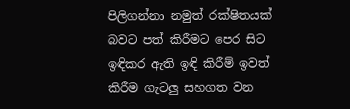පිලිගන්නා නමුත් රක්ෂිතයක් බවට පත් කිරීමට පෙර සිට ඉඳිකර ඇති ඉඳි කිරීම් ඉවත් කිරීම ගැටලු සහගත වන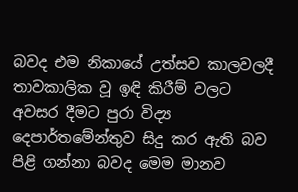බවද එම නිකායේ උත්සව කාලවලදී තාවකාලික වූ ඉඳි කිරීම් වලට අවසර දීමට පුරා විද්‍ය දෙපාර්තමේන්තුව සිදු කර ඇති බව පිළි ගන්නා බවද මෙම මානව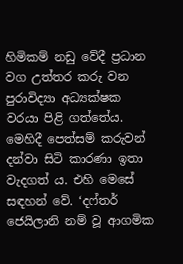හිමිකම් නඩු වේදී ප්‍රධාන වග උත්තර කරු වන පුරාවිද්‍යා අධ්‍යක්ෂක වරයා පිළි ගත්තේය. මෙහිදී පෙත්සම් කරුවන් දන්වා සිටි කාරණා ඉතා වැදගත් ය. එහි මෙසේ සඳහන් වේ. ‘දෆ්තර් ජෙයිලානි නම් වූ ආගමික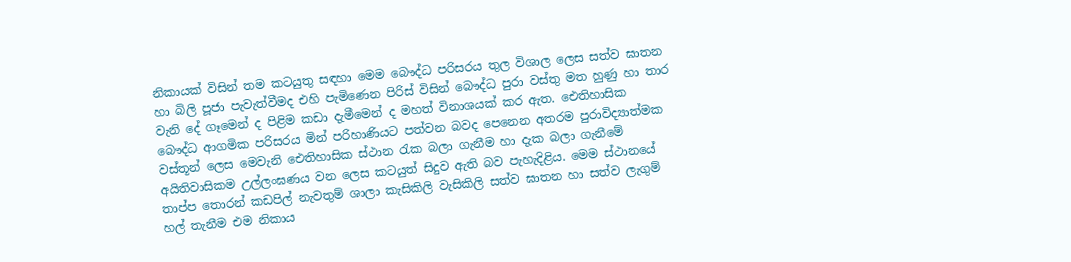නිකායක් විසින් තම කටයුතු සඳහා මෙම බෞද්ධ පරිසරය තුල විශාල ලෙස සත්ව ඝාතන හා බිලි පූජා පැවැත්වීමද එහි පැමිණෙන පිරිස් විසින් බෞද්ධ පුරා වස්තු මත හුණු හා තාර වැනි දේ ගෑමෙන් ද පිළිම කඩා දැමීමෙන් ද මහත් විනාශයක් කර ඇත. ඓතිහාසික බෞද්ධ ආගමික පරිසරය මින් පරිහාණියට පත්වන බවද පෙනෙන අතරම පුරාවිද්‍යාත්මක වස්තූන් ලෙස මෙවැනි ඓතිහාසික ස්ථාන රැක බලා ගැනීම හා දැක බලා ගැනීමේ අයිතිවාසිකම උල්ලංඝණය වන ලෙස කටයුත් සිදුව ඇති බව පැහැදිළිය. මෙම ස්ථානයේ තාප්ප තොරන් කඩපිල් නැවතුම් ශාලා කැසිකිලි වැසිකිලි සත්ව ඝාතන හා සත්ව ලැගුම් හල් තැනීම එම නිකාය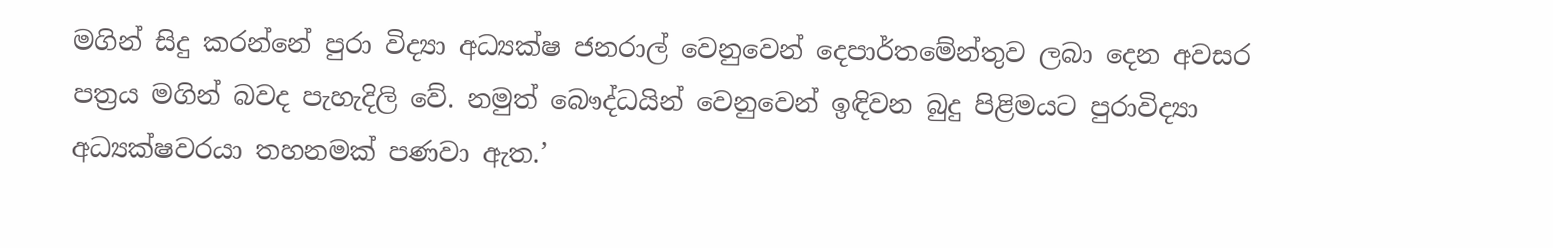මගින් සිදු කරන්නේ පුරා විද්‍යා අධ්‍යක්ෂ ජනරාල් වෙනුවෙන් දෙපාර්තමේන්තුව ලබා දෙන අවසර පත්‍රය මගින් බවද පැහැදිලි වේ. නමුත් බෞද්ධයින් වෙනුවෙන් ඉඳිවන බුදු පිළිමයට පුරාවිද්‍යා අධ්‍යක්ෂවරයා තහනමක් පණවා ඇත.’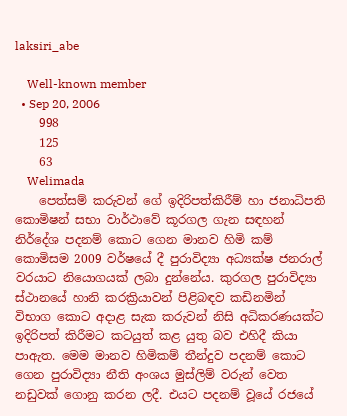laksiri_abe

    Well-known member
  • Sep 20, 2006
    998
    125
    63
    Welimada
    පෙත්සම් කරුවන් ගේ ඉදිරිපත්කිරීම් හා ජනාධිපති කොමිෂන් සභා වාර්ථාවේ කූරගල ගැන සඳහන් නිර්දේශ පදනම් කොට ගෙන මානව හිමි කම් කොමිසම 2009 වර්ෂයේ දී පුරාවිද්‍යා අධ්‍යක්ෂ ජනරාල් වරයාට නියොගයක් ලබා දුන්නේය. කුරගල පුරාවිද්‍යා ස්ථානයේ හානි කරක්‍රියාවන් පිළිබඳව කඩිනමින් විභාග කොට අදාළ සැක කරුවන් නිසි අධිකරණයක්ට ඉදිරිපත් කිරීමට කටයුත් කළ යුතු බව එහිදී කියා පාඇත. මෙම මානව හිමිකම් තීන්දුව පදනම් කොට ගෙන පුරාවිද්‍යා නීති අංශය මුස්ලිම් වරුන් වෙත නඩුවක් ගොනු කරන ලදී. එයට පදනම් වූයේ රජයේ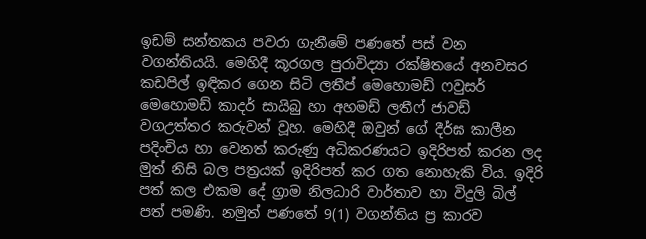ඉඩම් සන්තකය පවරා ගැනීමේ පණතේ පස් වන වගන්තියයි. මෙහිදී කූරගල පුරාවිද්‍යා රක්ෂිතයේ අනවසර කඩපිල් ඉඳිකර ගෙන සිටි ලතීප් මෙහොමඩ් ෆවුසර් මෙහොමඩ් කාදර් සායිබු හා අහමඩ් ලතීෆ් ජාවඩ් වගඋත්තර කරුවන් වූහ. මෙහිදී ඔවුන් ගේ දීර්ඝ කාලීන පදිංචිය හා වෙනත් කරුණු අධිකරණයට ඉදිරිපත් කරන ලද මුත් නිසි බල පත්‍රයක් ඉදිරිපත් කර ගත නොහැකි විය. ඉදිරි පත් කල එකම දේ ග්‍රාම නිලධාරි වාර්තාව හා විදුලි බිල් පත් පමණි. නමුත් පණතේ 9(1) වගන්තිය ප්‍ර කාරව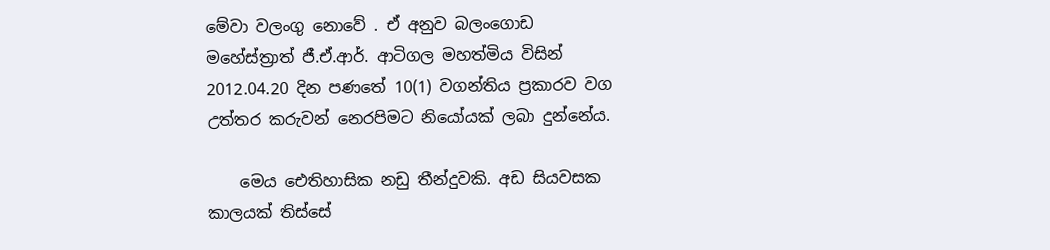මේවා වලංගු නොවේ . ඒ අනුව බලංගොඩ මහේස්ත්‍රාත් ජී.ඒ.ආර්. ආටිගල මහත්මිය විසින් 2012.04.20 දින පණතේ 10(1) වගන්තිය ප්‍රකාරව වග උත්තර කරුවන් නෙරපිමට නියෝයක් ලබා දුන්නේය.

    මෙය ඓතිහාසික නඩු තීන්දුවකි. අඩ සියවසක කාලයක් තිස්සේ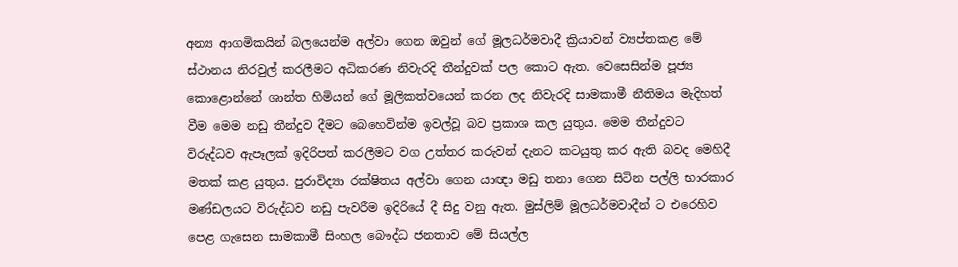අන්‍ය ආගමිකයින් බලයෙන්ම අල්වා ගෙන ඔවුන් ගේ මූලධර්මවාදී ක්‍රියාවන් ව්‍යප්තකළ මේ ස්ථානය නිරවුල් කරලීමට අධිකරණ නිවැරදි තීන්දුවක් පල කොට ඇත. වෙසෙසින්ම පූජ්‍ය කොළොන්නේ ශාන්ත හිමියන් ගේ මූලිකත්වයෙන් කරන ලද නිවැරදි සාමකාමී නීතිමය මැදිහත් වීම මෙම නඩු තීන්දුව දීමට බෙහෙවින්ම ඉවල්වූ බව ප්‍රකාශ කල යුතුය. මෙම තීන්දුවට විරුද්ධව ඇපෑලක් ඉදිරිපත් කරලීමට වග උත්තර කරුවන් දැනට කටයුතු කර ඇති බවද මෙහිදී මතක් කළ යුතුය. පුරාවිද්‍යා රක්ෂිතය අල්වා ගෙන යාඥා මඩු තනා ගෙන සිටින පල්ලි භාරකාර මණ්ඩලයට විරුද්ධව නඩු පැවරීම ඉදිරියේ දී සිදු වනු ඇත. මුස්ලිම් මූලධර්මවාදීන් ට එරෙහිව පෙළ ගැසෙන සාමකාමී සිංහල බෞද්ධ ජනතාව මේ සියල්ල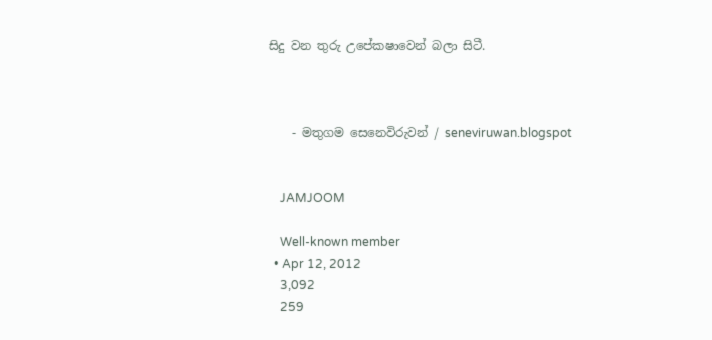සිදු වන තුරු උපේකෂාවෙන් බලා සිටී.



    - මතුගම සෙනෙවිරුවන් / seneviruwan.blogspot


    JAMJOOM

    Well-known member
  • Apr 12, 2012
    3,092
    259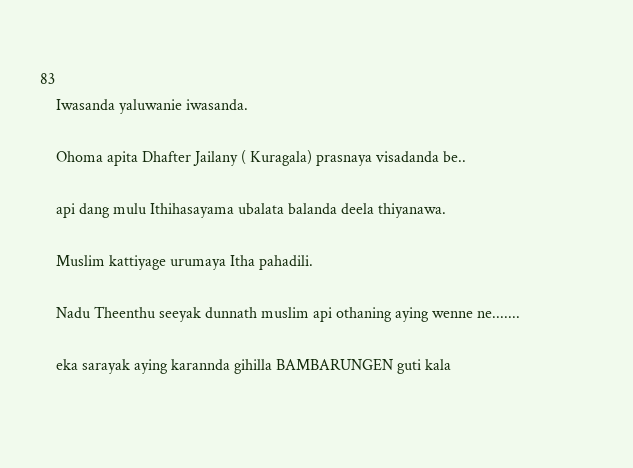83
    Iwasanda yaluwanie iwasanda.

    Ohoma apita Dhafter Jailany ( Kuragala) prasnaya visadanda be..

    api dang mulu Ithihasayama ubalata balanda deela thiyanawa.

    Muslim kattiyage urumaya Itha pahadili.

    Nadu Theenthu seeyak dunnath muslim api othaning aying wenne ne.......

    eka sarayak aying karannda gihilla BAMBARUNGEN guti kala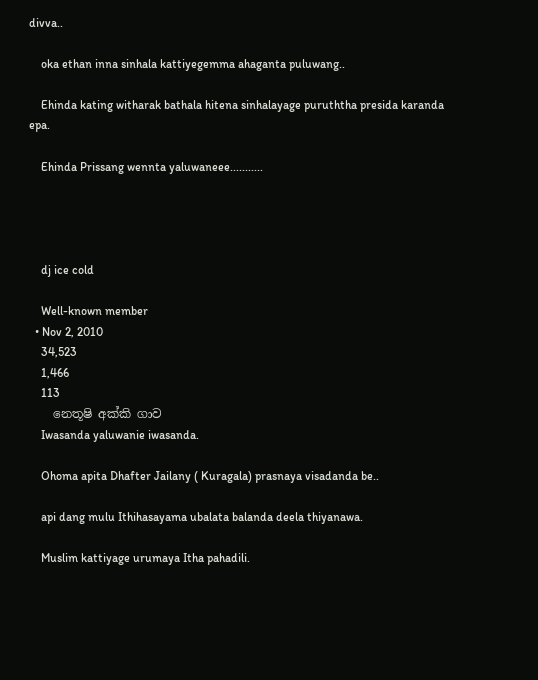divva..

    oka ethan inna sinhala kattiyegemma ahaganta puluwang..

    Ehinda kating witharak bathala hitena sinhalayage puruththa presida karanda epa.

    Ehinda Prissang wennta yaluwaneee...........




    dj ice cold

    Well-known member
  • Nov 2, 2010
    34,523
    1,466
    113
    නෙතූෂි අක්කි ගාව
    Iwasanda yaluwanie iwasanda.

    Ohoma apita Dhafter Jailany ( Kuragala) prasnaya visadanda be..

    api dang mulu Ithihasayama ubalata balanda deela thiyanawa.

    Muslim kattiyage urumaya Itha pahadili.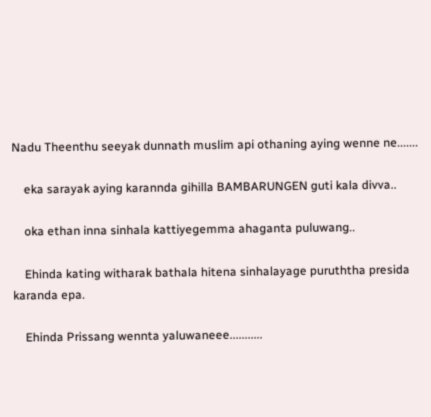Nadu Theenthu seeyak dunnath muslim api othaning aying wenne ne.......

    eka sarayak aying karannda gihilla BAMBARUNGEN guti kala divva..

    oka ethan inna sinhala kattiyegemma ahaganta puluwang..

    Ehinda kating witharak bathala hitena sinhalayage puruththa presida karanda epa.

    Ehinda Prissang wennta yaluwaneee...........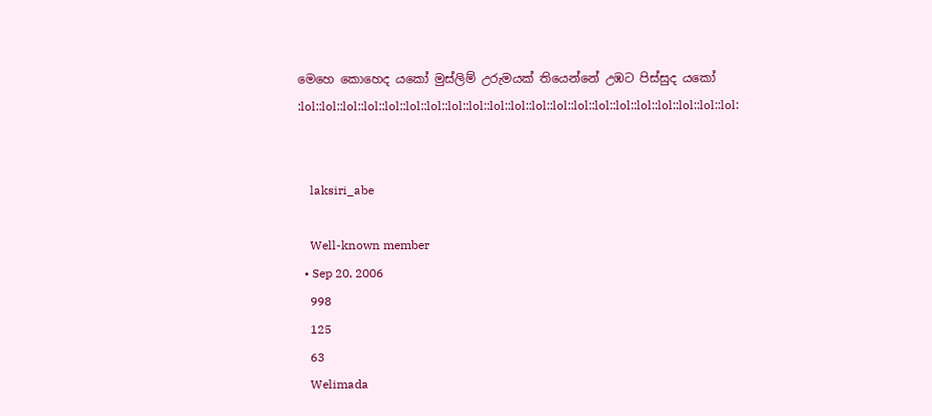මෙහෙ කොහෙද යකෝ මුස්ලිම් උරුමයක් තියෙන්නේ උඹට පිස්සුද යකෝ :lol::lol::lol::lol::lol::lol::lol::lol::lol::lol::lol::lol::lol::lol::lol::lol::lol::lol::lol::lol::lol:


    laksiri_abe

    Well-known member
  • Sep 20, 2006
    998
    125
    63
    Welimada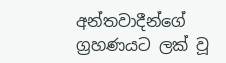අන්තවාදීන්ගේ ග්‍රහණයට ලක් වූ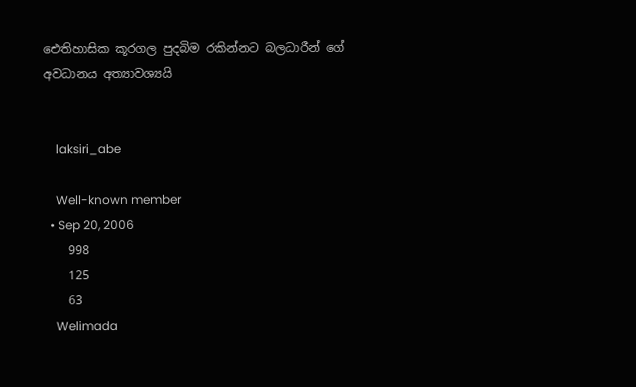ඓතිහාසික කූරගල පුදබිම රකින්නට බලධාරීන් ගේ අවධානය අත්‍යාවශ්‍යයි


    laksiri_abe

    Well-known member
  • Sep 20, 2006
    998
    125
    63
    Welimada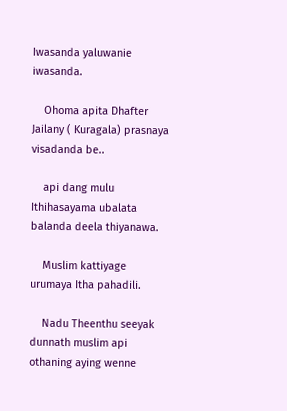Iwasanda yaluwanie iwasanda.

    Ohoma apita Dhafter Jailany ( Kuragala) prasnaya visadanda be..

    api dang mulu Ithihasayama ubalata balanda deela thiyanawa.

    Muslim kattiyage urumaya Itha pahadili.

    Nadu Theenthu seeyak dunnath muslim api othaning aying wenne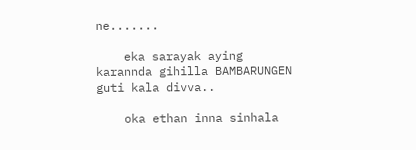ne.......

    eka sarayak aying karannda gihilla BAMBARUNGEN guti kala divva..

    oka ethan inna sinhala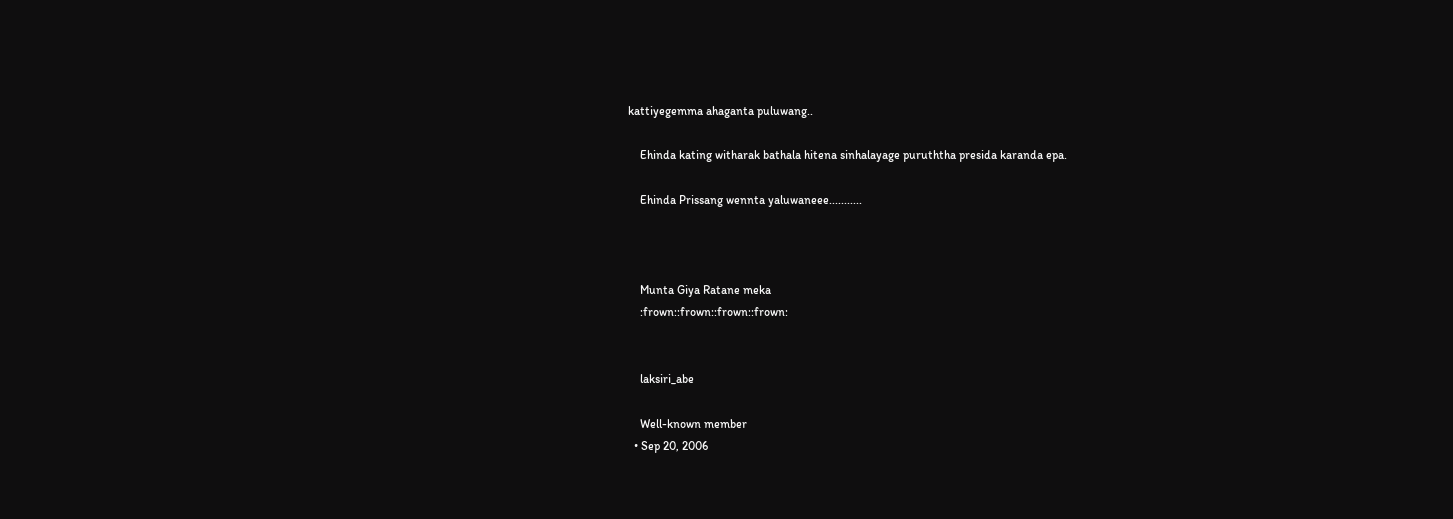kattiyegemma ahaganta puluwang..

    Ehinda kating witharak bathala hitena sinhalayage puruththa presida karanda epa.

    Ehinda Prissang wennta yaluwaneee...........



    Munta Giya Ratane meka
    :frown::frown::frown::frown:


    laksiri_abe

    Well-known member
  • Sep 20, 2006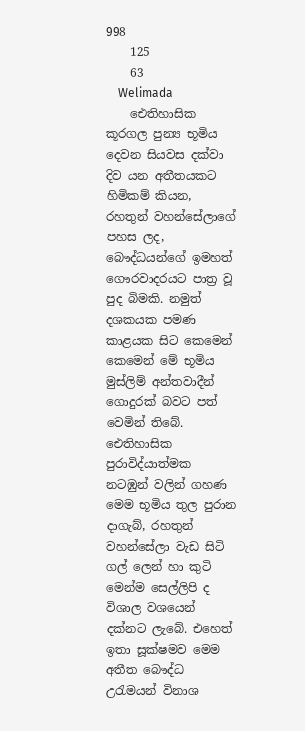998
    125
    63
    Welimada
    ඓතිහාසික කූරගල පුන්‍ය භූමිය දෙවන සියවස දක්වා දිව යන අතීතයකට හිමිකම් කියන, රහතුන් වහන්සේලාගේ පහස ලද, බෞද්ධයන්ගේ ඉමහත් ගෞරවාදරයට පාත්‍ර වූ පුද බිමකි. නමුත් දශකයක පමණ කාළයක සිට කෙමෙන් කෙමෙන් මේ භූමිය මුස්ලිම් අන්තවාදීන් ගොදුරක් බවට පත් වෙමින් තිබේ. ඓතිහාසික පුරාවිද්යාත්මක නටඹුන් වලින් ගහණ මෙම භූමිය තුල පුරාන දාගැබ්, රහතුන් වහන්සේලා වැඩ සිටි ගල් ලෙන් හා කුටි මෙන්ම සෙල්ලිපි ද විශාල වශයෙන් දක්නට ලැබේ. එහෙත් ඉතා සූක්ෂමව මෙම අතීත බෞද්ධ උරැමයන් විනාශ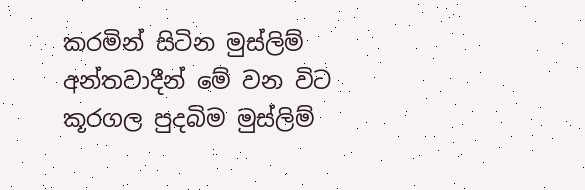කරමින් සිටින මුස්ලිම් අන්තවාදීන් මේ වන විට කූරගල පුදබිම මුස්ලිම්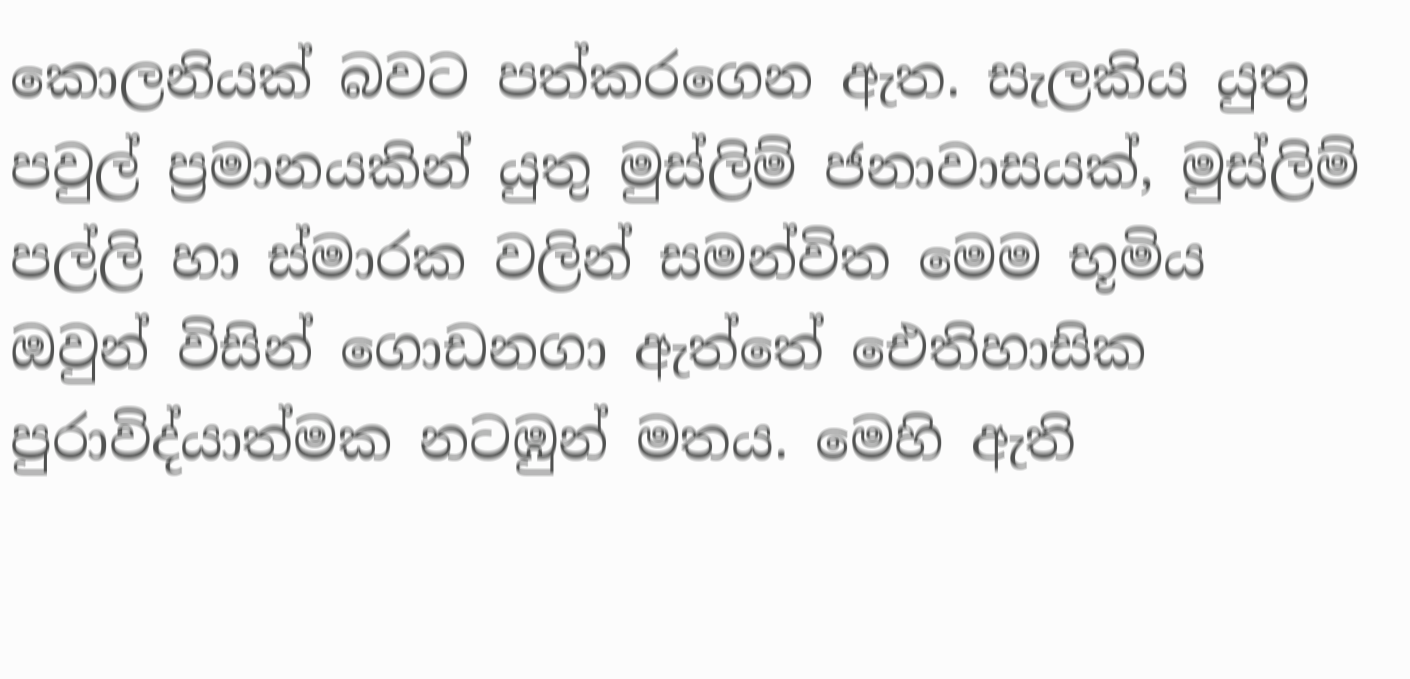කොලනියක් බවට පත්කරගෙන ඇත. සැලකිය යුතු පවුල් ප්‍රමානයකින් යුතු මුස්ලිම් ජනාවාසයක්, මුස්ලිම් පල්ලි හා ස්මාරක වලින් සමන්විත මෙම භූමිය ඔවුන් විසින් ගොඩනගා ඇත්තේ ඓතිහාසික පුරාවිද්යාත්මක නටඹුන් මතය. මෙහි ඇති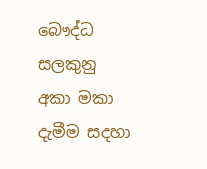බෞද්ධ සලකුනු අකා මකා දැමීම සදහා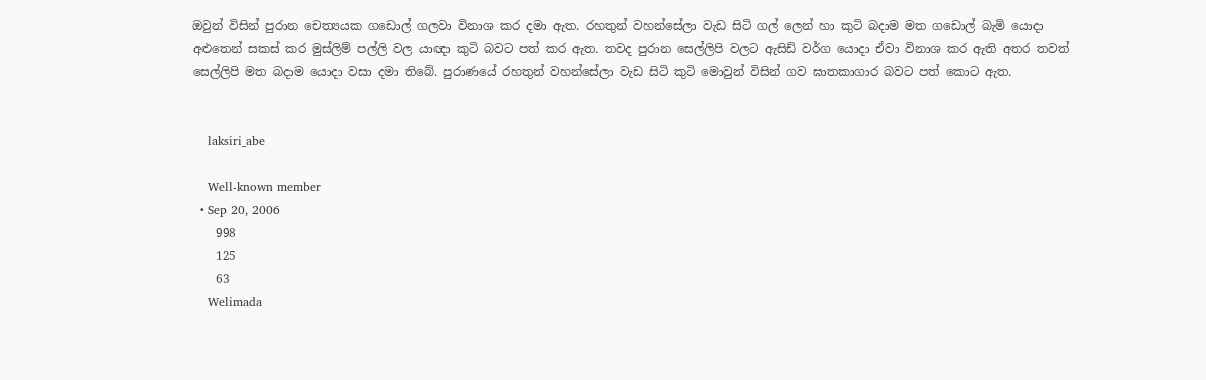ඔවුන් විසින් පුරාන චෙත්‍යයක ගඩොල් ගලවා විනාශ කර දමා ඇත. රහතුන් වහන්සේලා වැඩ සිටි ගල් ලෙන් හා කුටි බදාම මත ගඩොල් බැමි යොදා අළුතෙන් සකස් කර මුස්ලිම් පල්ලි වල යාඥා කුටි බවට පත් කර ඇත. තවද පුරාන සෙල්ලිපි වලට ඇසිඩ් වර්ග යොදා ඒවා විනාශ කර ඇති අතර තවත් සෙල්ලිපි මත බදාම යොදා වසා දමා තිබේ. පුරාණයේ රහතුන් වහන්සේලා වැඩ සිටි කුටි මොවුන් විසින් ගව ඝාතකාගාර බවට පත් කොට ඇත.


    laksiri_abe

    Well-known member
  • Sep 20, 2006
    998
    125
    63
    Welimada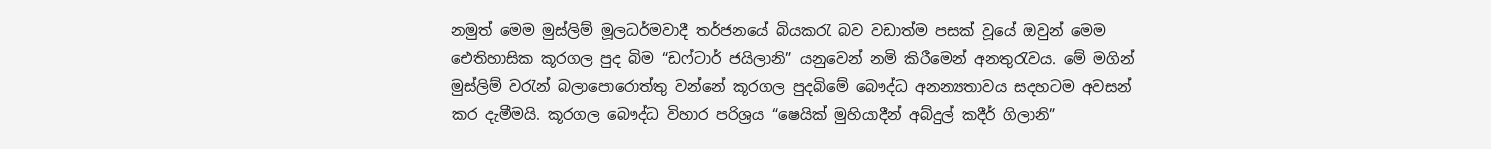නමුත් මෙම මුස්ලිම් මූලධර්මවාදී තර්ජනයේ බියකරැ බව වඩාත්ම පසක් වූයේ ඔවුන් මෙම ඓතිහාසික කූරගල පුද බිම “ඩෆ්ටාර් ජයිලානි” යනුවෙන් නමි කිරීමෙන් අනතුරැවය. මේ මගින් මුස්ලිම් වරැන් බලාපොරොත්තු වන්නේ කූරගල පුදබිමේ බෞද්ධ අනන්‍යතාවය සදහටම අවසන් කර දැමීමයි. කූරගල බෞද්ධ විහාර පරිශ්‍රය “ෂෙයික් මුහියාදීන් අබ්දුල් කදීර් ගිලානි”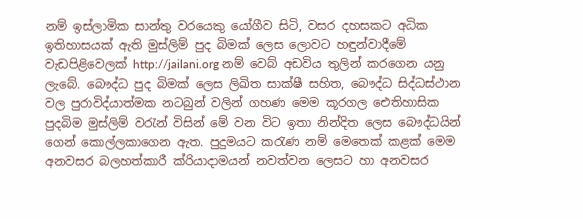නම් ඉස්ලාමික සාන්තු වරයෙකු යෝගීව සිටි, වසර දහසකට අධික ඉතිහාසයක් ඇති මුස්ලිම් පුද බිමක් ලෙස ලොවට හඳුන්වාදීමේ වැඩපිළිවෙලක් http://jailani.org නම් වෙබ් අඩවිය තුලින් කරගෙන යනු ලැබේ. බෞද්ධ පුද බිමක් ලෙස ලිඛිත සාක්ෂී සහිත, බෞද්ධ සිද්ධස්ථාන වල පුරාවිද්යාත්මක නටබුන් වලින් ගහණ මෙම කූරගල ඓතිහාසික පුදබිම මුස්ලිම් වරැන් විසින් මේ වන විට ඉතා නින්දිත ලෙස බෞද්ධයින් ගෙන් කොල්ලකාගෙන ඇත. පුදුමයට කරැණ නම් මෙතෙක් කළක් මෙම අනවසර බලහත්කාරී ක්රියාදාමයන් නවත්වන ලෙසට හා අනවසර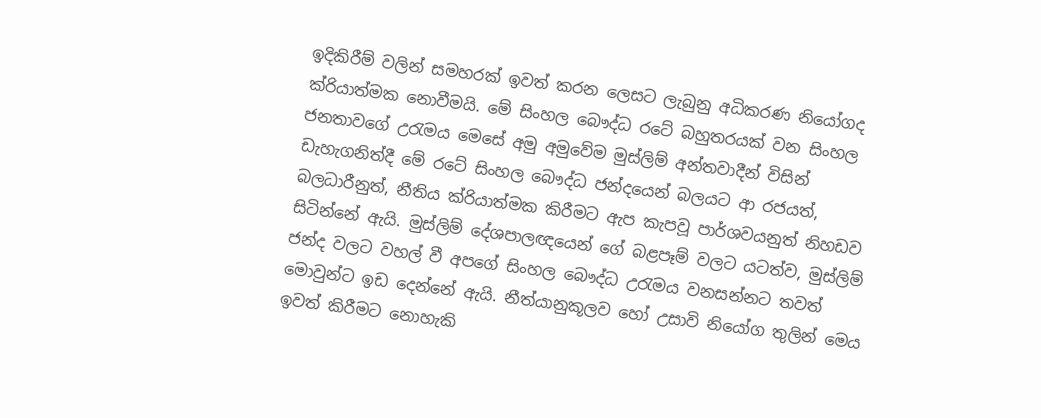ඉදිකිරීම් වලින් සමහරක් ඉවත් කරන ලෙසට ලැබුනු අධිකරණ නියෝගද ක්රියාත්මක නොවීමයි. මේ සිංහල බෞද්ධ රටේ බහුතරයක් වන සිංහල ජනතාවගේ උරැමය මෙසේ අමු අමුවේම මුස්ලිම් අන්තවාදීන් විසින් ඩැහැගනිත්දී මේ රටේ සිංහල බෞද්ධ ජන්දයෙන් බලයට ආ රජයත්, බලධාරීනුත්, නීතිය ක්රියාත්මක කිරීමට ඇප කැපවූ පාර්ශවයනුත් නිහඩව සිටින්නේ ඇයි. මුස්ලිම් දේශපාලඥයෙන් ගේ බළපෑම් වලට යටත්ව, මුස්ලිම් ජන්ද වලට වහල් වී අපගේ සිංහල බෞද්ධ උරැමය වනසන්නට තවත් මොවුන්ට ඉඩ දෙන්නේ ඇයි. නීත්යානුකූලව හෝ උසාවි නියෝග තුලින් මෙය ඉවත් කිරීමට නොහැකි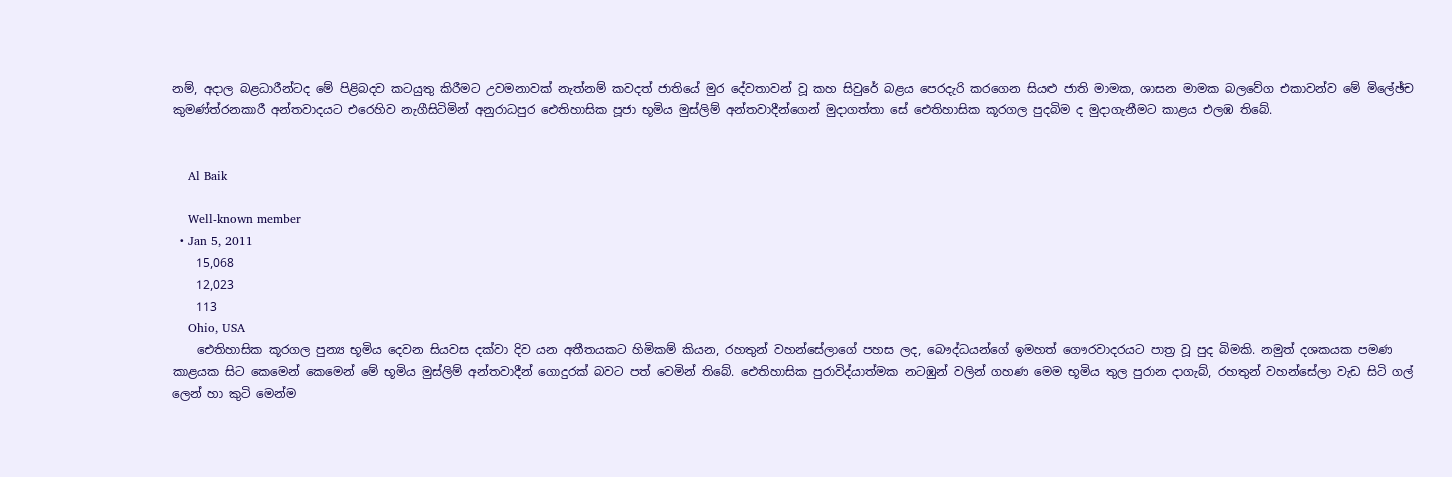නම්, අදාල බළධාරීන්ටද මේ පිළිබදව කටයුතු කිරීමට උවමනාවක් නැත්නම් කවදත් ජාතියේ මුර දේවතාවන් වූ කහ සිවුරේ බළය පෙරදැරි කරගෙන සියළු ජාති මාමක, ශාසන මාමක බලවේග එකාවන්ව මේ මිලේඡ්ච කුමණ්ත්රනකාරී අන්තවාදයට එරෙහිව නැගීසිටිමින් අනුරාධපුර ඓතිහාසික පූජා භූමිය මුස්ලිම් අන්තවාදීන්ගෙන් මුදාගත්තා සේ ඓතිහාසික කූරගල පුදබිම ද මුදාගැනීමට කාළය එලඹ තිබේ.


    Al Baik

    Well-known member
  • Jan 5, 2011
    15,068
    12,023
    113
    Ohio, USA
    ඓතිහාසික කූරගල පුන්‍ය භූමිය දෙවන සියවස දක්වා දිව යන අතීතයකට හිමිකම් කියන, රහතුන් වහන්සේලාගේ පහස ලද, බෞද්ධයන්ගේ ඉමහත් ගෞරවාදරයට පාත්‍ර වූ පුද බිමකි. නමුත් දශකයක පමණ කාළයක සිට කෙමෙන් කෙමෙන් මේ භූමිය මුස්ලිම් අන්තවාදීන් ගොදුරක් බවට පත් වෙමින් තිබේ. ඓතිහාසික පුරාවිද්යාත්මක නටඹුන් වලින් ගහණ මෙම භූමිය තුල පුරාන දාගැබ්, රහතුන් වහන්සේලා වැඩ සිටි ගල් ලෙන් හා කුටි මෙන්ම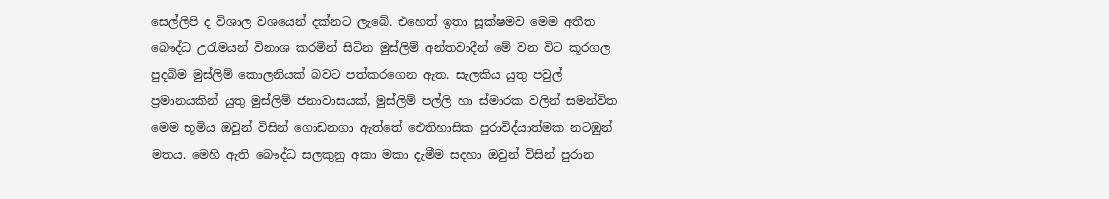සෙල්ලිපි ද විශාල වශයෙන් දක්නට ලැබේ. එහෙත් ඉතා සූක්ෂමව මෙම අතීත බෞද්ධ උරැමයන් විනාශ කරමින් සිටින මුස්ලිම් අන්තවාදීන් මේ වන විට කූරගල පුදබිම මුස්ලිම් කොලනියක් බවට පත්කරගෙන ඇත. සැලකිය යුතු පවුල් ප්‍රමානයකින් යුතු මුස්ලිම් ජනාවාසයක්, මුස්ලිම් පල්ලි හා ස්මාරක වලින් සමන්විත මෙම භූමිය ඔවුන් විසින් ගොඩනගා ඇත්තේ ඓතිහාසික පුරාවිද්යාත්මක නටඹුන් මතය. මෙහි ඇති බෞද්ධ සලකුනු අකා මකා දැමීම සදහා ඔවුන් විසින් පුරාන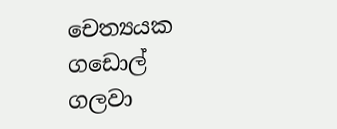චෙත්‍යයක ගඩොල් ගලවා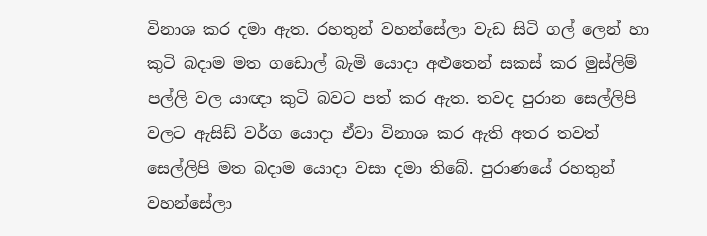විනාශ කර දමා ඇත. රහතුන් වහන්සේලා වැඩ සිටි ගල් ලෙන් හා කුටි බදාම මත ගඩොල් බැමි යොදා අළුතෙන් සකස් කර මුස්ලිම් පල්ලි වල යාඥා කුටි බවට පත් කර ඇත. තවද පුරාන සෙල්ලිපි වලට ඇසිඩ් වර්ග යොදා ඒවා විනාශ කර ඇති අතර තවත් සෙල්ලිපි මත බදාම යොදා වසා දමා තිබේ. පුරාණයේ රහතුන් වහන්සේලා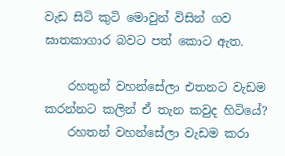වැඩ සිටි කුටි මොවුන් විසින් ගව ඝාතකාගාර බවට පත් කොට ඇත.

    රහතුන් වහන්සේලා එතනට වැඩම කරන්නට කලින් ඒ තැන කවුද හිටියේ?
    රහතන් වහන්සේලා වැඩම කරා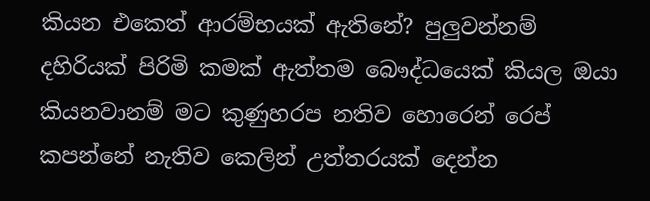කියන එකෙත් ආරම්භයක් ඇතිනේ? පුලුවන්නම් දහිරියක් පිරිමි කමක් ඇත්තම බෞද්ධයෙක් කියල ඔයා කියනවානම් මට කුණුහරප නතිව හොරෙන් රෙප් කපන්නේ නැතිව කෙලින් උත්තරයක් දෙන්න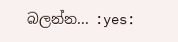බලන්න... :yes: